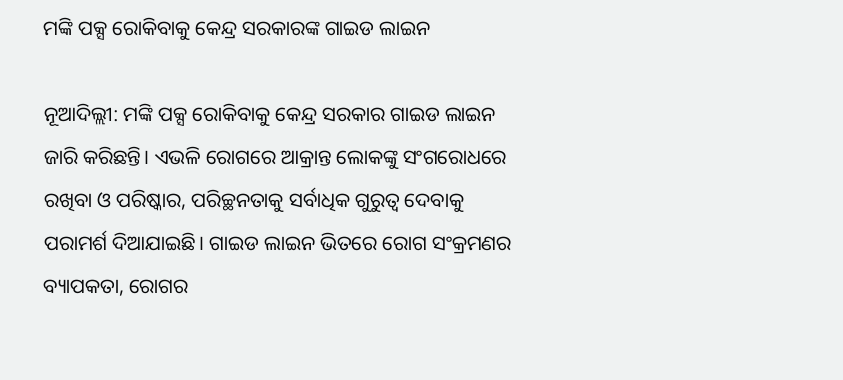ମଙ୍କି ପକ୍ସ ରୋକିବାକୁ କେନ୍ଦ୍ର ସରକାରଙ୍କ ଗାଇଡ ଲାଇନ

ନୂଆଦିଲ୍ଲୀ: ମଙ୍କି ପକ୍ସ ରୋକିବାକୁ କେନ୍ଦ୍ର ସରକାର ଗାଇଡ ଲାଇନ ଜାରି କରିଛନ୍ତି। ଏଭଳି ରୋଗରେ ଆକ୍ରାନ୍ତ ଲୋକଙ୍କୁ ସଂଗରୋଧରେ ରଖିବା ଓ ପରିଷ୍କାର, ପରିଚ୍ଛନତାକୁ ସର୍ବାଧିକ ଗୁରୁତ୍ୱ ଦେବାକୁ ପରାମର୍ଶ ଦିଆଯାଇଛି। ଗାଇଡ ଲାଇନ ଭିତରେ ରୋଗ ସଂକ୍ରମଣର ବ୍ୟାପକତା, ରୋଗର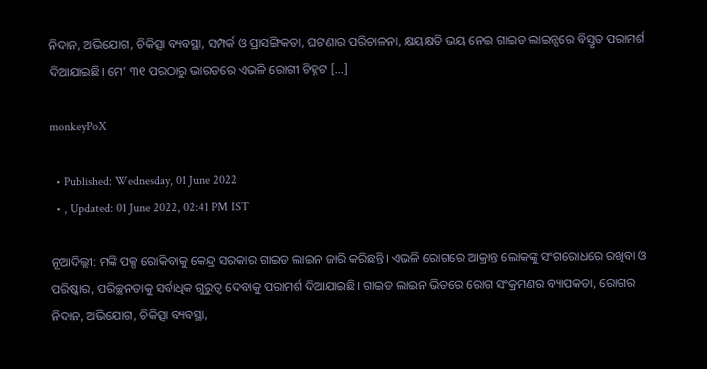ନିଦାନ, ଅଭିଯୋଗ, ଚିକିତ୍ସା ବ୍ୟବସ୍ଥା, ସମ୍ପର୍କ ଓ ପ୍ରାସଙ୍ଗିକତା, ଘଟଣାର ପରିଚାଳନା, କ୍ଷୟକ୍ଷତି ଭୟ ନେଇ ଗାଇଡ ଲାଇନ୍ସରେ ବିସ୍ତୃତ ପରାମର୍ଶ ଦିଆଯାଇଛି। ମେ’ ୩୧ ପରଠାରୁ ଭାରତରେ ଏଭଳି ରୋଗୀ ଚିହ୍ନଟ […]

monkeyPoX

  • Published: Wednesday, 01 June 2022
  • , Updated: 01 June 2022, 02:41 PM IST

ନୂଆଦିଲ୍ଲୀ: ମଙ୍କି ପକ୍ସ ରୋକିବାକୁ କେନ୍ଦ୍ର ସରକାର ଗାଇଡ ଲାଇନ ଜାରି କରିଛନ୍ତି। ଏଭଳି ରୋଗରେ ଆକ୍ରାନ୍ତ ଲୋକଙ୍କୁ ସଂଗରୋଧରେ ରଖିବା ଓ ପରିଷ୍କାର, ପରିଚ୍ଛନତାକୁ ସର୍ବାଧିକ ଗୁରୁତ୍ୱ ଦେବାକୁ ପରାମର୍ଶ ଦିଆଯାଇଛି। ଗାଇଡ ଲାଇନ ଭିତରେ ରୋଗ ସଂକ୍ରମଣର ବ୍ୟାପକତା, ରୋଗର ନିଦାନ, ଅଭିଯୋଗ, ଚିକିତ୍ସା ବ୍ୟବସ୍ଥା,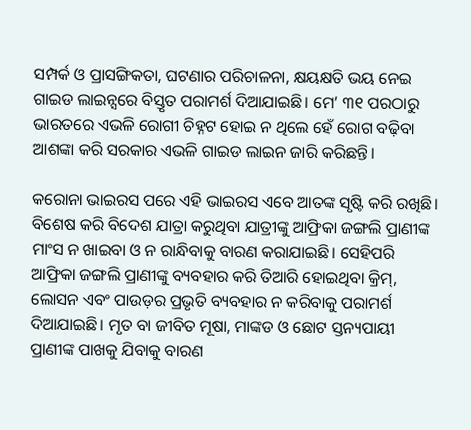ସମ୍ପର୍କ ଓ ପ୍ରାସଙ୍ଗିକତା, ଘଟଣାର ପରିଚାଳନା, କ୍ଷୟକ୍ଷତି ଭୟ ନେଇ ଗାଇଡ ଲାଇନ୍ସରେ ବିସ୍ତୃତ ପରାମର୍ଶ ଦିଆଯାଇଛି। ମେ’ ୩୧ ପରଠାରୁ ଭାରତରେ ଏଭଳି ରୋଗୀ ଚିହ୍ନଟ ହୋଇ ନ ଥିଲେ ହେଁ ରୋଗ ବଢ଼ିବା ଆଶଙ୍କା କରି ସରକାର ଏଭଳି ଗାଇଡ ଲାଇନ ଜାରି କରିଛନ୍ତି।

କରୋନା ଭାଇରସ ପରେ ଏହି ଭାଇରସ ଏବେ ଆତଙ୍କ ସୃଷ୍ଟି କରି ରଖିଛି। ବିଶେଷ କରି ବିଦେଶ ଯାତ୍ରା କରୁଥିବା ଯାତ୍ରୀଙ୍କୁ ଆଫ୍ରିକା ଜଙ୍ଗଲି ପ୍ରାଣୀଙ୍କ ମାଂସ ନ ଖାଇବା ଓ ନ ରାନ୍ଧିବାକୁ ବାରଣ କରାଯାଇଛି। ସେହିପରି ଆଫ୍ରିକା ଜଙ୍ଗଲି ପ୍ରାଣୀଙ୍କୁ ବ୍ୟବହାର କରି ତିଆରି ହୋଇଥିବା କ୍ରିମ୍, ଲୋସନ ଏବଂ ପାଉଡ଼ର ପ୍ରଭୃତି ବ୍ୟବହାର ନ କରିବାକୁ ପରାମର୍ଶ ଦିଆଯାଇଛି। ମୃତ ବା ଜୀବିତ ମୂଷା, ମାଙ୍କଡ ଓ ଛୋଟ ସ୍ତନ୍ୟପାୟୀ ପ୍ରାଣୀଙ୍କ ପାଖକୁ ଯିବାକୁ ବାରଣ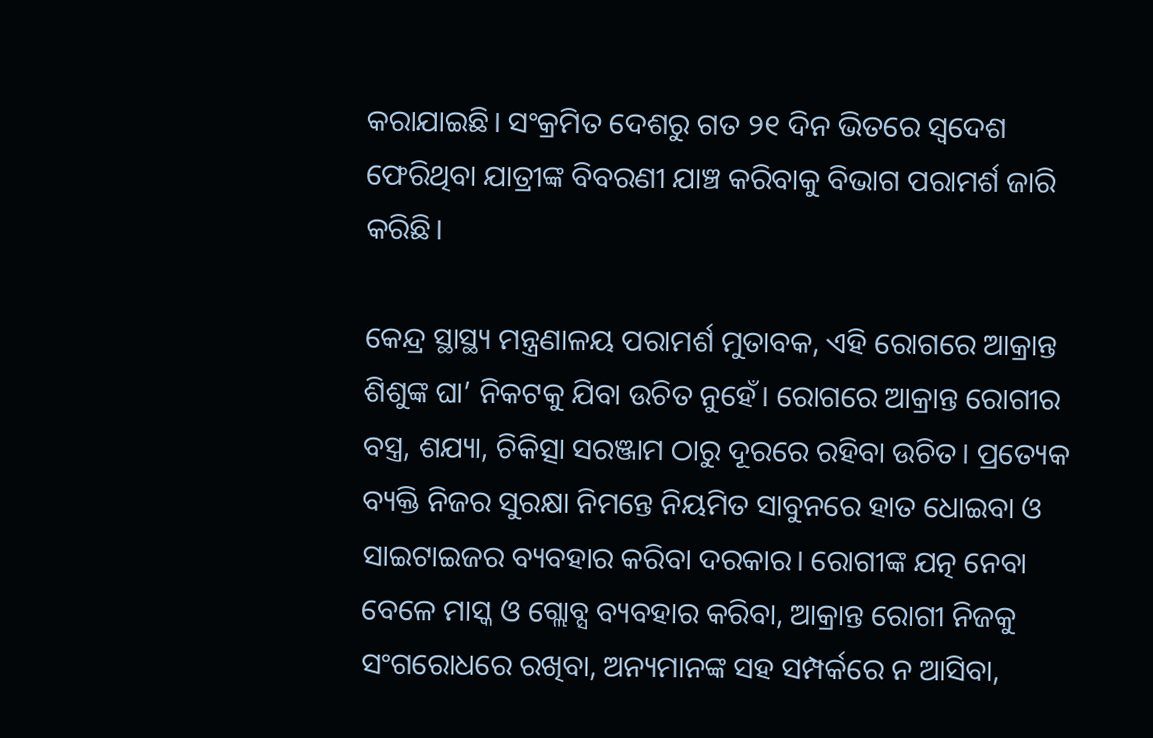କରାଯାଇଛି। ସଂକ୍ରମିତ ଦେଶରୁ ଗତ ୨୧ ଦିନ ଭିତରେ ସ୍ୱଦେଶ ଫେରିଥିବା ଯାତ୍ରୀଙ୍କ ବିବରଣୀ ଯାଞ୍ଚ କରିବାକୁ ବିଭାଗ ପରାମର୍ଶ ଜାରି କରିଛି।

କେନ୍ଦ୍ର ସ୍ଥାସ୍ଥ୍ୟ ମନ୍ତ୍ରଣାଳୟ ପରାମର୍ଶ ମୁତାବକ, ଏହି ରୋଗରେ ଆକ୍ରାନ୍ତ ଶିଶୁଙ୍କ ଘା’ ନିକଟକୁ ଯିବା ଉଚିତ ନୁହେଁ। ରୋଗରେ ଆକ୍ରାନ୍ତ ରୋଗୀର ବସ୍ତ୍ର, ଶଯ୍ୟା, ଚିକିତ୍ସା ସରଞ୍ଜାମ ଠାରୁ ଦୂରରେ ରହିବା ଉଚିତ। ପ୍ରତ୍ୟେକ ବ୍ୟକ୍ତି ନିଜର ସୁରକ୍ଷା ନିମନ୍ତେ ନିୟମିତ ସାବୁନରେ ହାତ ଧୋଇବା ଓ ସାଇଟାଇଜର ବ୍ୟବହାର କରିବା ଦରକାର। ରୋଗୀଙ୍କ ଯତ୍ନ ନେବା ବେଳେ ମାସ୍କ ଓ ଗ୍ଲୋବ୍ସ ବ୍ୟବହାର କରିବା, ଆକ୍ରାନ୍ତ ରୋଗୀ ନିଜକୁ ସଂଗରୋଧରେ ରଖିବା, ଅନ୍ୟମାନଙ୍କ ସହ ସମ୍ପର୍କରେ ନ ଆସିବା,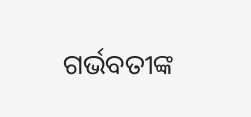ଗର୍ଭବତୀଙ୍କ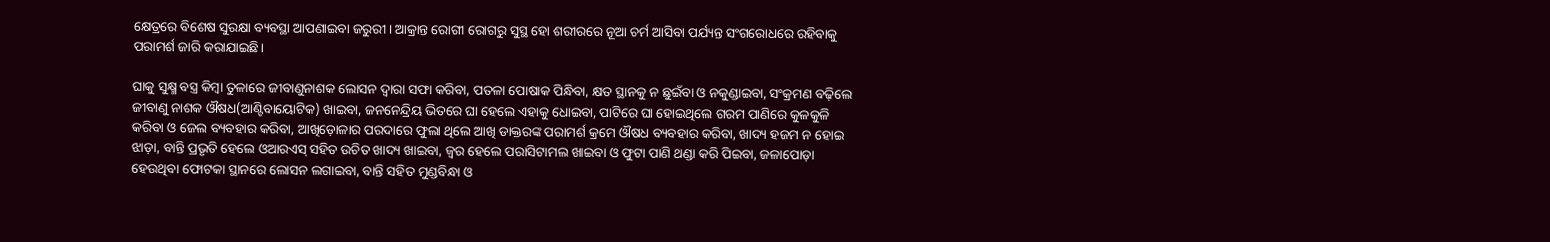କ୍ଷେତ୍ରରେ ବିଶେଷ ସୁରକ୍ଷା ବ୍ୟବସ୍ଥା ଆପଣାଇବା ଜରୁରୀ। ଆକ୍ରାନ୍ତ ରୋଗୀ ରୋଗରୁ ସୁସ୍ଥ ହୋ ଶରୀରରେ ନୂଆ ଚର୍ମ ଆସିବା ପର୍ଯ୍ୟନ୍ତ ସଂଗରୋଧରେ ରହିବାକୁ ପରାମର୍ଶ ଜାରି କରାଯାଇଛି।

ଘାକୁ ସୁକ୍ଷ୍ମ ବସ୍ତ୍ର କିମ୍ବା ତୁଳାରେ ଜୀବାଣୁନାଶକ ଲୋସନ ଦ୍ୱାରା ସଫା କରିବା, ପତଳା ପୋଷାକ ପିନ୍ଧିବା, କ୍ଷତ ସ୍ଥାନକୁ ନ ଛୁଇଁବା ଓ ନକୁଣ୍ଡାଇବା, ସଂକ୍ରମଣ ବଢ଼ିଲେ ଜୀବାଣୁ ନାଶକ ଔଷଧ(ଆଣ୍ଟିବାୟୋଟିକ) ଖାଇବା, ଜନନେନ୍ଦ୍ରିୟ ଭିତରେ ଘା ହେଲେ ଏହାକୁ ଧୋଇବା, ପାଟିରେ ଘା ହୋଇଥିଲେ ଗରମ ପାଣିରେ କୁଳକୁଳି କରିବା ଓ ଜେଲ ବ୍ୟବହାର କରିବା, ଆଖିଡ଼ୋଳାର ପରଦାରେ ଫୁଲା ଥିଲେ ଆଖି ଡାକ୍ତରଙ୍କ ପରାମର୍ଶ କ୍ରମେ ଔଷଧ ବ୍ୟବହାର କରିବା, ଖାଦ୍ୟ ହଜମ ନ ହୋଇ ଝାଡ଼ା, ବାନ୍ତି ପ୍ରଭୃତି ହେଲେ ଓଆରଏସ୍ ସହିତ ଉଚିତ ଖାଦ୍ୟ ଖାଇବା, ଜ୍ୱର ହେଲେ ପରାସିଟାମଲ ଖାଇବା ଓ ଫୁଟା ପାଣି ଥଣ୍ଡା କରି ପିଇବା, ଜଳାପୋଡ଼ା ହେଉଥିବା ଫୋଟକା ସ୍ଥାନରେ ଲୋସନ ଲଗାଇବା, ବାନ୍ତି ସହିତ ମୁଣ୍ଡବିନ୍ଧା ଓ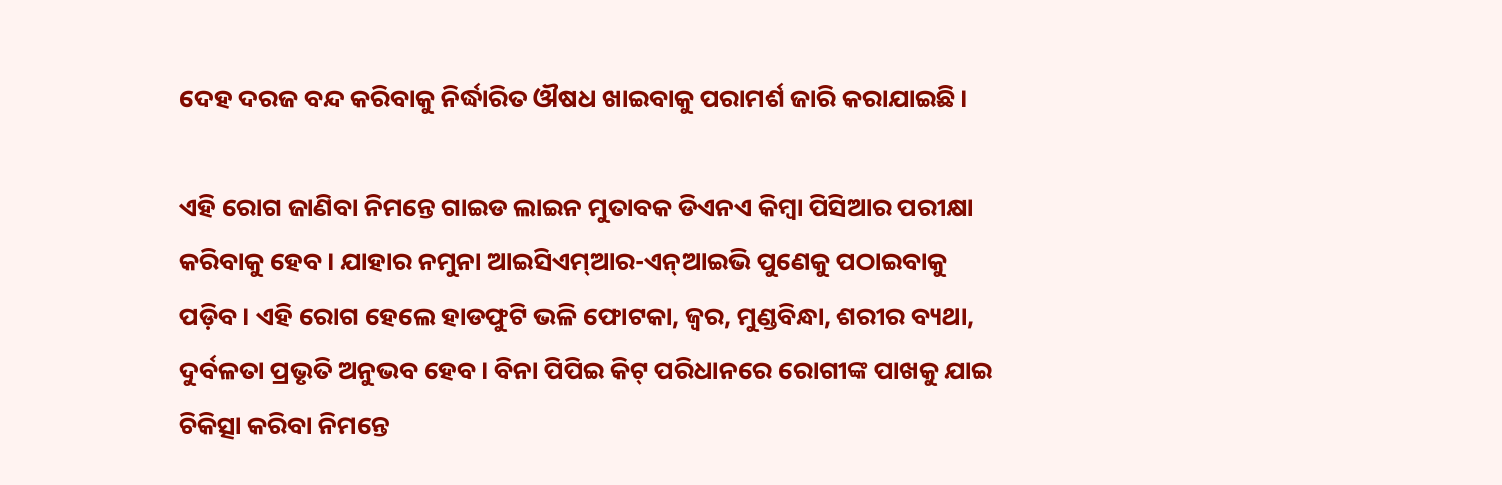ଦେହ ଦରଜ ବନ୍ଦ କରିବାକୁ ନିର୍ଦ୍ଧାରିତ ଔଷଧ ଖାଇବାକୁ ପରାମର୍ଶ ଜାରି କରାଯାଇଛି।

ଏହି ରୋଗ ଜାଣିବା ନିମନ୍ତେ ଗାଇଡ ଲାଇନ ମୁତାବକ ଡିଏନଏ କିମ୍ବା ପିସିଆର ପରୀକ୍ଷା କରିବାକୁ ହେବ। ଯାହାର ନମୁନା ଆଇସିଏମ୍ଆର-ଏନ୍ଆଇଭି ପୁଣେକୁ ପଠାଇବାକୁ ପଡ଼ିବ। ଏହି ରୋଗ ହେଲେ ହାଡଫୁଟି ଭଳି ଫୋଟକା, ଜ୍ୱର, ମୁଣ୍ଡବିନ୍ଧା, ଶରୀର ବ୍ୟଥା, ଦୁର୍ବଳତା ପ୍ରଭୃତି ଅନୁଭବ ହେବ। ବିନା ପିପିଇ କିଟ୍ ପରିଧାନରେ ରୋଗୀଙ୍କ ପାଖକୁ ଯାଇ ଚିକିତ୍ସା କରିବା ନିମନ୍ତେ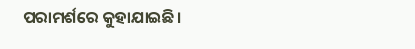ପରାମର୍ଶରେ କୁହାଯାଇଛି।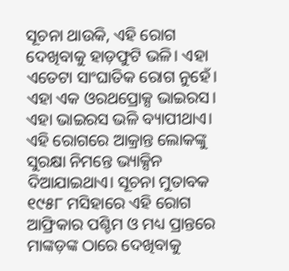ସୂଚନା ଥାଉକି, ଏହି ରୋଗ ଦେଖିବାକୁ ହାଡ଼ଫୁଟି ଭଳି। ଏହା ଏତେଟା ସାଂଘାତିକ ରୋଗ ନୁହେଁ। ଏହା ଏକ ଓରଥପ୍ରୋକ୍ସ ଭାଇରସ। ଏହା ଭାଇରସ ଭଳି ବ୍ୟାପୀଥାଏ। ଏହି ରୋଗରେ ଆକ୍ରାନ୍ତ ଲୋକଙ୍କୁ ସୁରକ୍ଷା ନିମନ୍ତେ ଭ୍ୟାକ୍ସିନ ଦିଆଯାଇଥାଏ। ସୂଚନା ମୁତାବକ ୧୯୫୮ ମସିହାରେ ଏହି ରୋଗ ଆଫ୍ରିକାର ପଶ୍ଚିମ ଓ ମଧ୍ୟ ପ୍ରାନ୍ତରେ ମାଙ୍କଡ଼ଙ୍କ ଠାରେ ଦେଖିବାକୁ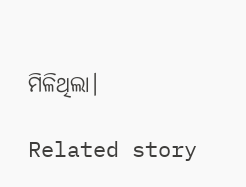ମିଳିଥିଲା।

Related story